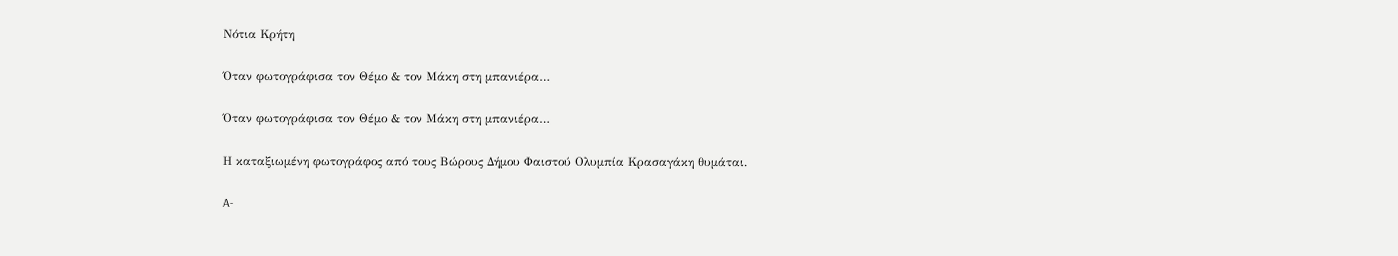Νότια Κρήτη

Όταν φωτογράφισα τον Θέμο & τον Μάκη στη μπανιέρα…

Όταν φωτογράφισα τον Θέμο & τον Μάκη στη μπανιέρα…

Η καταξιωμένη φωτογράφος από τους Βώρους Δήμου Φαιστού Ολυμπία Κρασαγάκη θυμάται.

A-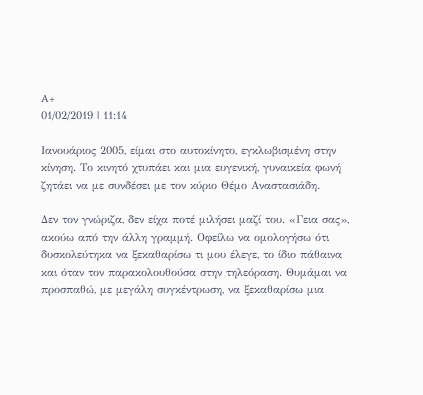A+
01/02/2019 | 11:14

Ιανουάριος 2005, είμαι στο αυτοκίνητο, εγκλωβισμένη στην κίνηση. Το κινητό χτυπάει και μια ευγενική, γυναικεία φωνή ζητάει να με συνδέσει με τον κύριο Θέμο Αναστασιάδη.

Δεν τον γνώριζα, δεν είχα ποτέ μιλήσει μαζί του. «Γεια σας», ακούω από την άλλη γραμμή. Οφείλω να ομολογήσω ότι δυσκολεύτηκα να ξεκαθαρίσω τι μου έλεγε, το ίδιο πάθαινα και όταν τον παρακολουθούσα στην τηλεόραση. Θυμάμαι να προσπαθώ, με μεγάλη συγκέντρωση, να ξεκαθαρίσω μια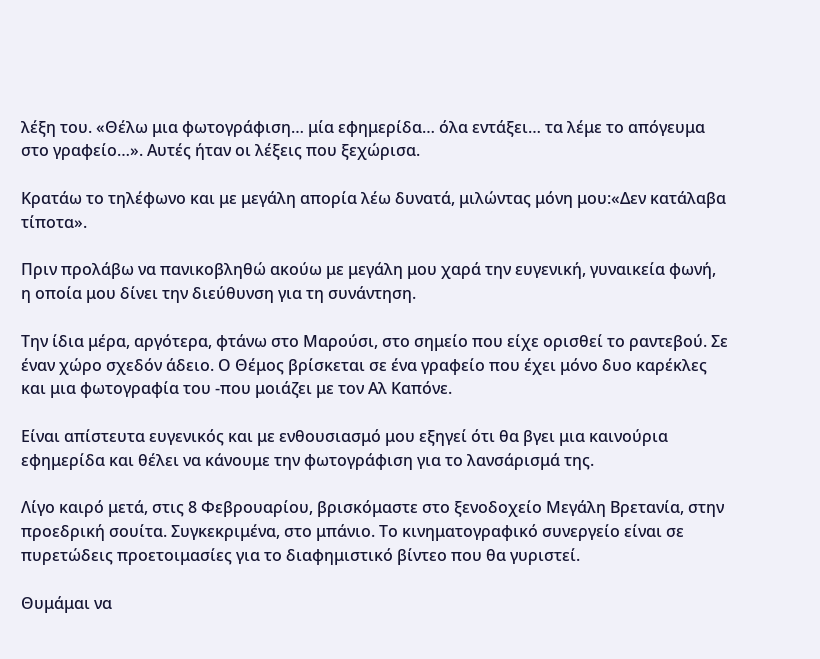λέξη του. «Θέλω μια φωτογράφιση… μία εφημερίδα… όλα εντάξει… τα λέμε το απόγευμα στο γραφείο…». Αυτές ήταν οι λέξεις που ξεχώρισα.

Κρατάω το τηλέφωνο και με μεγάλη απορία λέω δυνατά, μιλώντας μόνη μου:«Δεν κατάλαβα τίποτα».

Πριν προλάβω να πανικοβληθώ ακούω με μεγάλη μου χαρά την ευγενική, γυναικεία φωνή, η οποία μου δίνει την διεύθυνση για τη συνάντηση.

Την ίδια μέρα, αργότερα, φτάνω στο Μαρούσι, στο σημείο που είχε ορισθεί το ραντεβού. Σε έναν χώρο σχεδόν άδειο. Ο Θέμος βρίσκεται σε ένα γραφείο που έχει μόνο δυο καρέκλες και μια φωτογραφία του -που μοιάζει με τον Αλ Καπόνε.

Είναι απίστευτα ευγενικός και με ενθουσιασμό μου εξηγεί ότι θα βγει μια καινούρια εφημερίδα και θέλει να κάνουμε την φωτογράφιση για το λανσάρισμά της.

Λίγο καιρό μετά, στις 8 Φεβρουαρίου, βρισκόμαστε στο ξενοδοχείο Μεγάλη Βρετανία, στην προεδρική σουίτα. Συγκεκριμένα, στο μπάνιο. Το κινηματογραφικό συνεργείο είναι σε πυρετώδεις προετοιμασίες για το διαφημιστικό βίντεο που θα γυριστεί.

Θυμάμαι να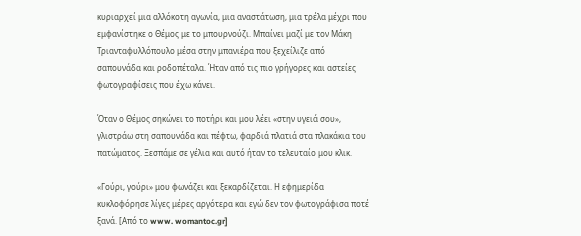κυριαρχεί μια αλλόκοτη αγωνία, μια αναστάτωση, μια τρέλα μέχρι που εμφανίστηκε ο Θέμος με το μπουρνούζι. Μπαίνει μαζί με τον Μάκη Τριανταφυλλόπουλο μέσα στην μπανιέρα που ξεχείλιζε από σαπουνάδα και ροδοπέταλα. Ήταν από τις πιο γρήγορες και αστείες φωτογραφίσεις που έχω κάνει.

Όταν ο Θέμος σηκώνει το ποτήρι και μου λέει «στην υγειά σου», γλιστράω στη σαπουνάδα και πέφτω, φαρδιά πλατιά στα πλακάκια του πατώματος. Ξεσπάμε σε γέλια και αυτό ήταν το τελευταίο μου κλικ.

«Γούρι, γούρι» μου φωνάζει και ξεκαρδίζεται. Η εφημερίδα κυκλοφόρησε λίγες μέρες αργότερα και εγώ δεν τον φωτογράφισα ποτέ ξανά. [Από το www. womantoc.gr]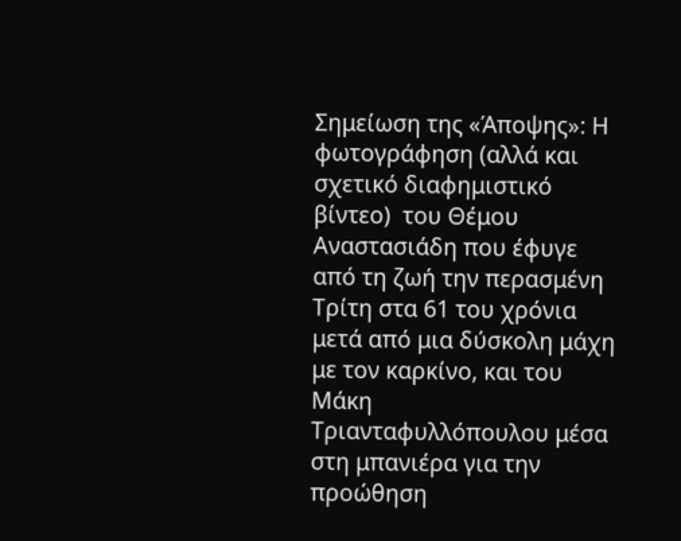Σημείωση της «Άποψης»: Η φωτογράφηση (αλλά και σχετικό διαφημιστικό βίντεο)  του Θέμου Αναστασιάδη που έφυγε από τη ζωή την περασμένη Τρίτη στα 61 του χρόνια μετά από μια δύσκολη μάχη με τον καρκίνο, και του Μάκη Τριανταφυλλόπουλου μέσα στη μπανιέρα για την προώθηση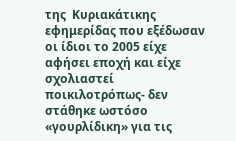της  Κυριακάτικης εφημερίδας που εξέδωσαν οι ίδιοι το 2005 είχε αφήσει εποχή και είχε σχολιαστεί ποικιλοτρόπως- δεν στάθηκε ωστόσο «γουρλίδικη» για τις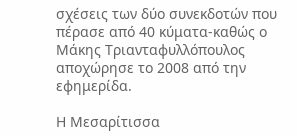σχέσεις των δύο συνεκδοτών που πέρασε από 40 κύματα-καθώς ο  Μάκης Τριανταφυλλόπουλος αποχώρησε το 2008 από την εφημερίδα.

Η Μεσαρίτισσα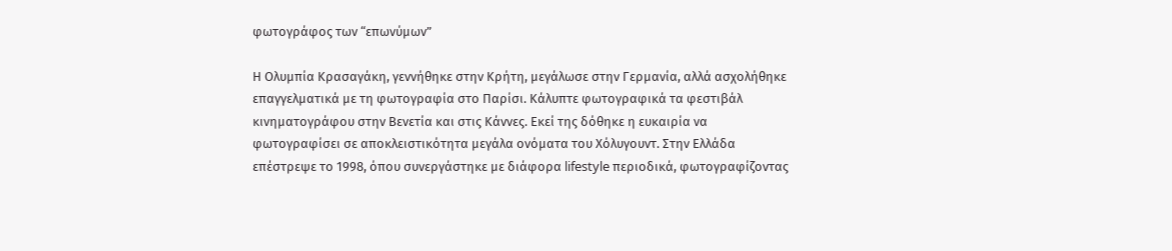φωτογράφος των “επωνύμων”

Η Ολυμπία Κρασαγάκη, γεννήθηκε στην Κρήτη, μεγάλωσε στην Γερμανία, αλλά ασχολήθηκε επαγγελματικά με τη φωτογραφία στο Παρίσι. Κάλυπτε φωτογραφικά τα φεστιβάλ κινηματογράφου στην Βενετία και στις Κάννες. Εκεί της δόθηκε η ευκαιρία να φωτογραφίσει σε αποκλειστικότητα μεγάλα ονόματα του Χόλυγουντ. Στην Ελλάδα επέστρεψε το 1998, όπου συνεργάστηκε με διάφορα lifestyle περιοδικά, φωτογραφίζοντας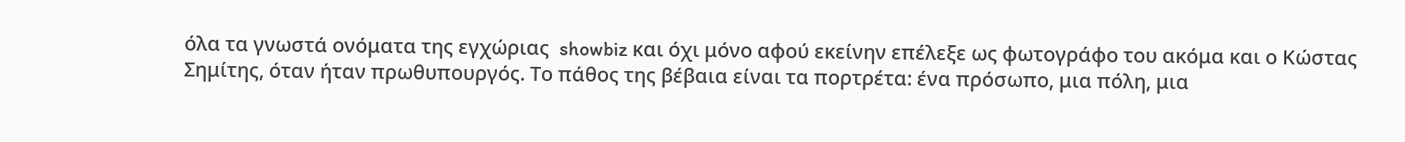όλα τα γνωστά ονόματα της εγχώριας  showbiz και όχι μόνο αφού εκείνην επέλεξε ως φωτογράφο του ακόμα και ο Κώστας Σημίτης, όταν ήταν πρωθυπουργός. Το πάθος της βέβαια είναι τα πορτρέτα: ένα πρόσωπο, μια πόλη, μια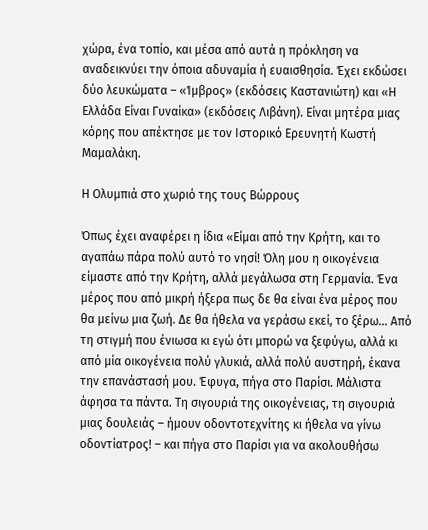χώρα, ένα τοπίο, και μέσα από αυτά η πρόκληση να αναδεικνύει την όποια αδυναμία ή ευαισθησία. Έχει εκδώσει δύο λευκώματα – «Ίμβρος» (εκδόσεις Καστανιώτη) και «Η Ελλάδα Είναι Γυναίκα» (εκδόσεις Λιβάνη). Είναι μητέρα μιας κόρης που απέκτησε με τον Ιστορικό Ερευνητή Κωστή Μαμαλάκη.

Η Ολυμπιά στο χωριό της τους Βώρρους

Όπως έχει αναφέρει η ίδια «Είμαι από την Κρήτη, και το αγαπάω πάρα πολύ αυτό το νησί! Όλη μου η οικογένεια είμαστε από την Κρήτη, αλλά μεγάλωσα στη Γερμανία. Ένα μέρος που από μικρή ήξερα πως δε θα είναι ένα μέρος που θα μείνω μια ζωή. Δε θα ήθελα να γεράσω εκεί, το ξέρω… Από τη στιγμή που ένιωσα κι εγώ ότι μπορώ να ξεφύγω, αλλά κι από μία οικογένεια πολύ γλυκιά, αλλά πολύ αυστηρή, έκανα την επανάστασή μου. Έφυγα, πήγα στο Παρίσι. Μάλιστα άφησα τα πάντα. Τη σιγουριά της οικογένειας, τη σιγουριά μιας δουλειάς – ήμουν οδοντοτεχνίτης κι ήθελα να γίνω οδοντίατρος! – και πήγα στο Παρίσι για να ακολουθήσω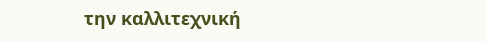την καλλιτεχνική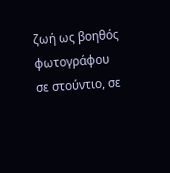ζωή ως βοηθός φωτογράφου σε στούντιο, σε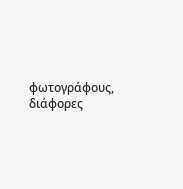φωτογράφους, διάφορες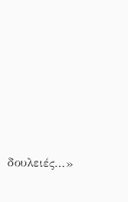δουλειές…»